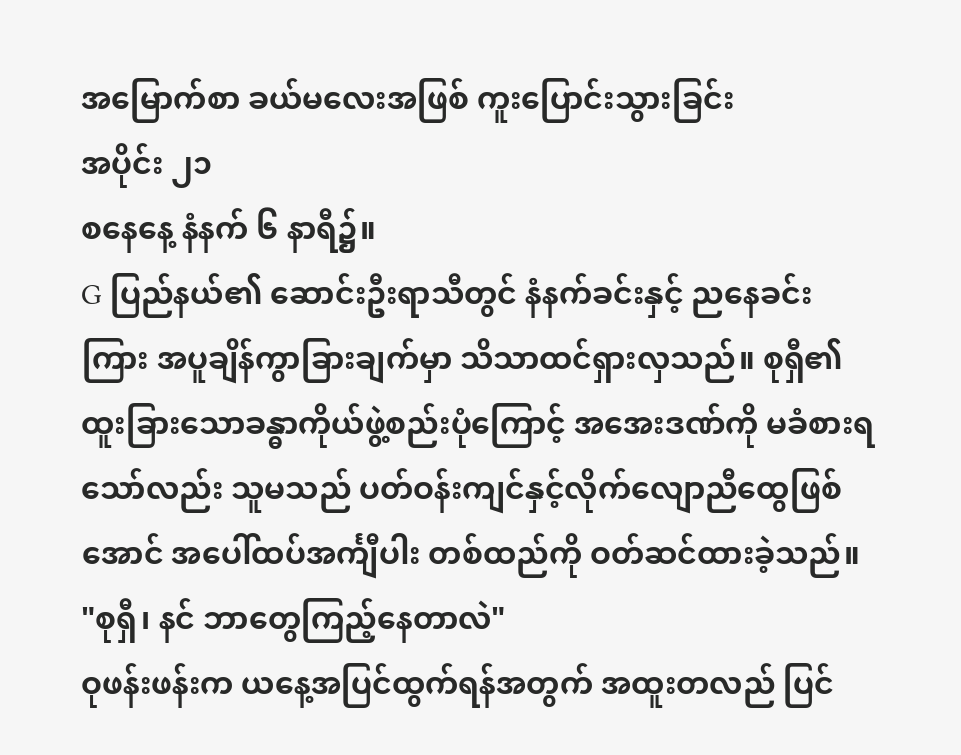အမြောက်စာ ခယ်မလေးအဖြစ် ကူးပြောင်းသွားခြင်း
အပိုင်း ၂၁
စနေနေ့ နံနက် ၆ နာရီ၌။
G ပြည်နယ်၏ ဆောင်းဦးရာသီတွင် နံနက်ခင်းနှင့် ညနေခင်းကြား အပူချိန်ကွာခြားချက်မှာ သိသာထင်ရှားလှသည်။ စုရှီ၏ ထူးခြားသောခန္ဓာကိုယ်ဖွဲ့စည်းပုံကြောင့် အအေးဒဏ်ကို မခံစားရသော်လည်း သူမသည် ပတ်ဝန်းကျင်နှင့်လိုက်လျောညီထွေဖြစ်အောင် အပေါ်ထပ်အင်္ကျီပါး တစ်ထည်ကို ဝတ်ဆင်ထားခဲ့သည်။
"စုရှီ၊ နင် ဘာတွေကြည့်နေတာလဲ"
ဝုဖန်းဖန်းက ယနေ့အပြင်ထွက်ရန်အတွက် အထူးတလည် ပြင်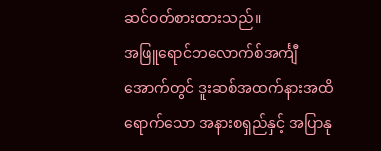ဆင်ဝတ်စားထားသည်။
အဖြူရောင်ဘလောက်စ်အင်္ကျီအောက်တွင် ဒူးဆစ်အထက်နားအထိ ရောက်သော အနားစရှည်နှင့် အပြာနု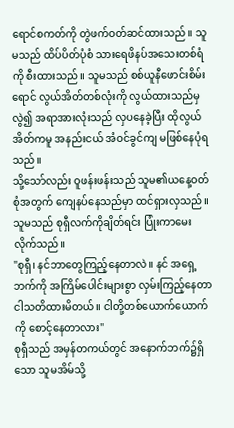ရောင်စကတ်ကို တွဲဖက်ဝတ်ဆင်ထားသည်။ သူမသည် ထိပ်ပိတ်ပုံစံ သားရေဖိနပ်အသေးတစ်ရံကို စီးထားသည်။ သူမသည် စစ်ယူနီဖောင်းစိမ်းရောင် လွယ်အိတ်တစ်လုံးကို လွယ်ထားသည်မှလွဲ၍ အရာအားလုံးသည် လှပနေခဲ့ပြီး ထိုလွယ်အိတ်ကမူ အနည်းငယ် အံဝင်ခွင်ကျ မဖြစ်နေပုံရသည်။
သို့သော်လည်း ဝူဖန်းဖန်းသည် သူမ၏ယနေ့ဝတ်စုံအတွက် ကျေနပ်နေသည်မှာ ထင်ရှားလှသည်။ သူမသည် စုရှီလက်ကိုချိတ်ရင်း ပြုံးကာမေးလိုက်သည်။
"စုရှီ၊ နင်ဘာတွေကြည့်နေတာလဲ။ နင် အရှေ့ဘက်ကို အကြိမ်ပေါင်းများစွာ လှမ်းကြည့်နေတာ ငါသတိထားမိတယ်။ ငါတို့တစ်ယောက်ယောက်ကို စောင့်နေတာလား"
စုရှီသည် အမှန်တကယ်တွင် အနောက်ဘက်၌ရှိသော သူမအိမ်သို့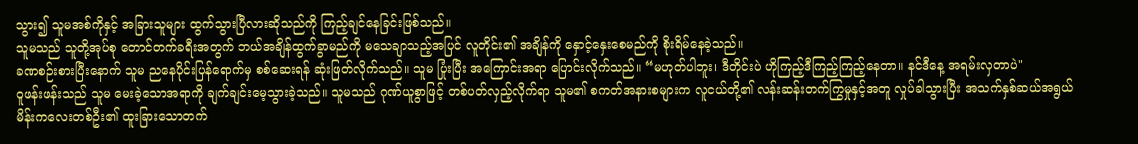သွား၍ သူမအစ်ကိုနှင့် အခြားသူများ ထွက်သွားပြီလားဆိုသည်ကို ကြည့်ချင်နေခြင်းဖြစ်သည်။
သူမသည် သူတို့အုပ်စု တောင်တက်ခရီးအတွက် ဘယ်အချိန်ထွက်ခွာမည်ကို မသေချာသည့်အပြင် လူတိုင်း၏ အချိန်ကို နှောင့်နှေးစေမည်ကို စိုးရိမ်နေခဲ့သည်။
ခဏစဉ်းစားပြီးနောက် သူမ ညနေပိုင်းပြန်ရောက်မှ စစ်ဆေးရန် ဆုံးဖြတ်လိုက်သည်။ သူမ ပြုံးပြီး အကြောင်းအရာ ပြောင်းလိုက်သည်။ “မဟုတ်ပါဘူး၊ ဒီတိုင်းပဲ ဟိုကြည့်ဒီကြည့်ကြည့်နေတာ။ နင်ဒီနေ့ အရမ်းလှတာပဲ"
ဝူဖန်းဖန်းသည် သူမ မေးခဲ့သောအရာကို ချက်ချင်းမေ့သွားခဲ့သည်။ သူမသည် ဂုဏ်ယူစွာဖြင့် တစ်ပတ်လှည့်လိုက်ရာ သူမ၏ စကတ်အနားစများက လူငယ်တို့၏ လန်းဆန်းတက်ကြွမှုနှင့်အတူ လှုပ်ခါသွားပြီး အသက်နှစ်ဆယ်အရွယ် မိန်းကလေးတစ်ဦး၏ ထူးခြားသောတက်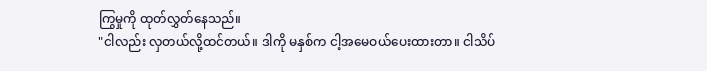ကြွမှုကို ထုတ်လွှတ်နေသည်။
"ငါလည်း လှတယ်လို့ထင်တယ်။ ဒါကို မနှစ်က ငါ့အမေဝယ်ပေးထားတာ။ ငါသိပ်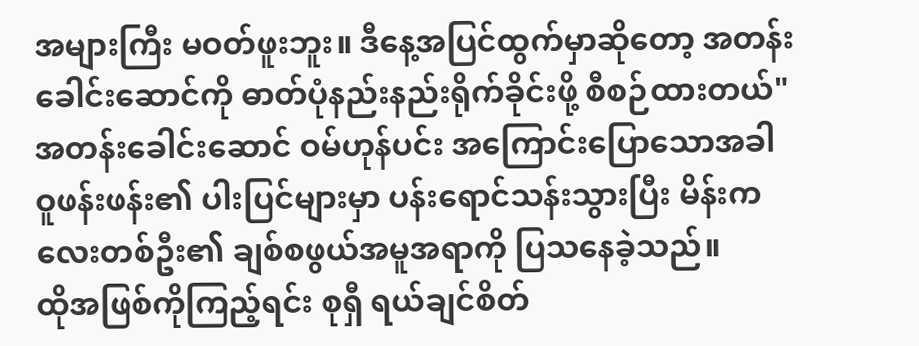အများကြီး မဝတ်ဖူးဘူး။ ဒီနေ့အပြင်ထွက်မှာဆိုတော့ အတန်းခေါင်းဆောင်ကို ဓာတ်ပုံနည်းနည်းရိုက်ခိုင်းဖို့ စီစဉ်ထားတယ်"
အတန်းခေါင်းဆောင် ဝမ်ဟုန်ပင်း အကြောင်းပြောသောအခါ ဝူဖန်းဖန်း၏ ပါးပြင်များမှာ ပန်းရောင်သန်းသွားပြီး မိန်းကလေးတစ်ဦး၏ ချစ်စဖွယ်အမူအရာကို ပြသနေခဲ့သည်။
ထိုအဖြစ်ကိုကြည့်ရင်း စုရှီ ရယ်ချင်စိတ်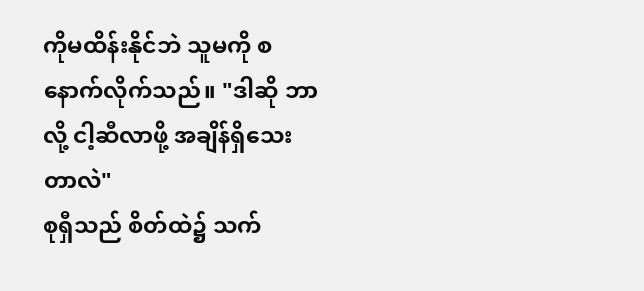ကိုမထိန်းနိုင်ဘဲ သူမကို စနောက်လိုက်သည်။ "ဒါဆို ဘာလို့ ငါ့ဆီလာဖို့ အချိန်ရှိသေးတာလဲ"
စုရှီသည် စိတ်ထဲ၌ သက်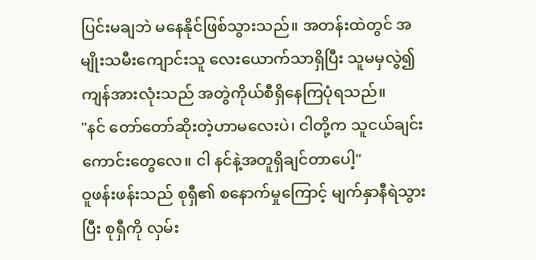ပြင်းမချဘဲ မနေနိုင်ဖြစ်သွားသည်။ အတန်းထဲတွင် အမျိုးသမီးကျောင်းသူ လေးယောက်သာရှိပြီး သူမမှလွဲ၍ ကျန်အားလုံးသည် အတွဲကိုယ်စီရှိနေကြပုံရသည်။
"နင် တော်တော်ဆိုးတဲ့ဟာမလေးပဲ၊ ငါတို့က သူငယ်ချင်းကောင်းတွေလေ။ ငါ နင်နဲ့အတူရှိချင်တာပေါ့"
ဝူဖန်းဖန်းသည် စုရှီ၏ စနောက်မှုကြောင့် မျက်နှာနီရဲသွားပြီး စုရှီကို လှမ်း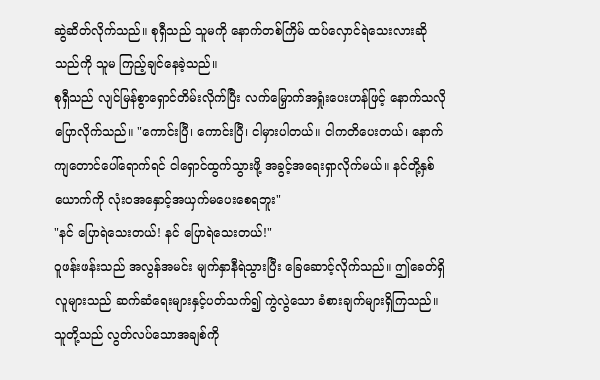ဆွဲဆိတ်လိုက်သည်။ စုရှီသည် သူမကို နောက်တစ်ကြိမ် ထပ်လှောင်ရဲသေးလားဆိုသည်ကို သူမ ကြည့်ချင်နေခဲ့သည်။
စုရှီသည် လျင်မြန်စွာရှောင်တိမ်းလိုက်ပြီး လက်မြှောက်အရှုံးပေးဟန်ဖြင့် နောက်သလိုပြောလိုက်သည်။ "ကောင်းပြီ၊ ကောင်းပြီ၊ ငါမှားပါတယ်။ ငါကတိပေးတယ်၊ နောက်ကျတောင်ပေါ်ရောက်ရင် ငါရှောင်ထွက်သွားဖို့ အခွင့်အရေးရှာလိုက်မယ်။ နင်တို့နှစ်ယောက်ကို လုံးဝအနှောင့်အယှက်မပေးစေရဘူး"
"နင် ပြောရဲသေးတယ်! နင် ပြောရဲသေးတယ်!"
ဝူဖန်းဖန်းသည် အလွန်အမင်း မျက်နှာနီရဲသွားပြီး ခြေဆောင့်လိုက်သည်။ ဤခေတ်ရှိလူများသည် ဆက်ဆံရေးများနှင့်ပတ်သက်၍ ကွဲလွဲသော ခံစားချက်များရှိကြသည်။
သူတို့သည် လွတ်လပ်သောအချစ်ကို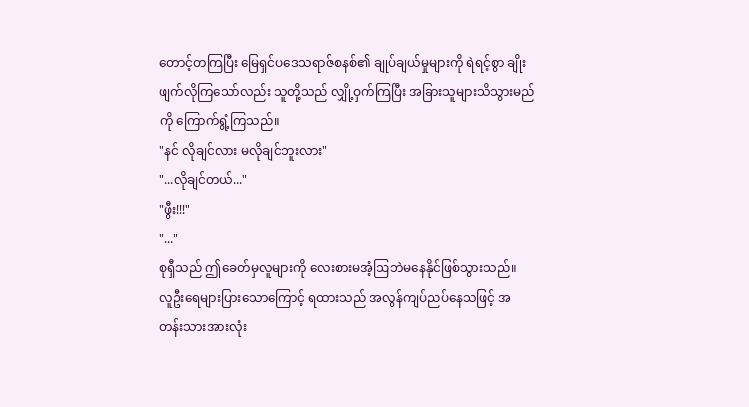တောင့်တကြပြီး မြေရှင်ပဒေသရာဇ်စနစ်၏ ချုပ်ချယ်မှုများကို ရဲရင့်စွာ ချိုးဖျက်လိုကြသော်လည်း သူတို့သည် လျှို့ဝှက်ကြပြီး အခြားသူများသိသွားမည်ကို ကြောက်ရွံ့ကြသည်။
"နင် လိုချင်လား မလိုချင်ဘူးလား"
"...လိုချင်တယ်..."
"ဖွီး!!!"
"..."
စုရှီသည် ဤခေတ်မှလူများကို လေးစားမအံ့ဩဘဲမနေနိုင်ဖြစ်သွားသည်။
လူဦးရေများပြားသောကြောင့် ရထားသည် အလွန်ကျပ်ညပ်နေသဖြင့် အတန်းသားအားလုံး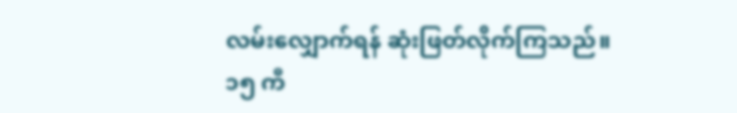လမ်းလျှောက်ရန် ဆုံးဖြတ်လိုက်ကြသည်။
၁၅ ကီ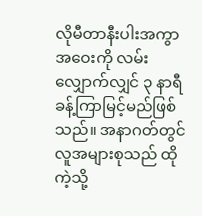လိုမီတာနီးပါးအကွာအဝေးကို လမ်းလျှောက်လျှင် ၃ နာရီခန့်ကြာမြင့်မည်ဖြစ်သည်။ အနာဂတ်တွင် လူအများစုသည် ထိုကဲ့သို့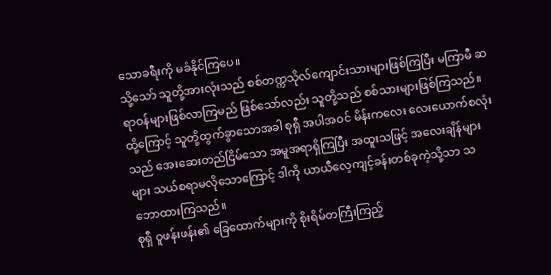သောခရီးကို မခံနိုင်ကြပေ။
သို့သော် သူတို့အားလုံးသည် စစ်တက္ကသိုလ်ကျောင်းသားများဖြစ်ကြပြီး မကြာမီ ဆရာဝန်များဖြစ်လာကြမည် ဖြစ်သော်လည်း သူတို့သည် စစ်သားများဖြစ်ကြသည်။
ထို့ကြောင့် သူတို့ထွက်ခွာသောအခါ စုရှီ အပါအဝင် မိန်းကလေး လေးယောက်စလုံးသည် အေးဆေးတည်ငြိမ်သော အမူအရာရှိကြပြီး အထူးသဖြင့် အလေးချိန်များများ သယ်စရာမလိုသောကြောင့် ဒါကို ယာယီလေ့ကျင့်ခန်းတစ်ခုကဲ့သို့သာ သဘောထားကြသည်။
စုရှီ ဝူဖန်းဖန်း၏ ခြေထောက်များကို စိုးရိမ်တကြီးကြည့်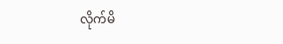လိုက်မိ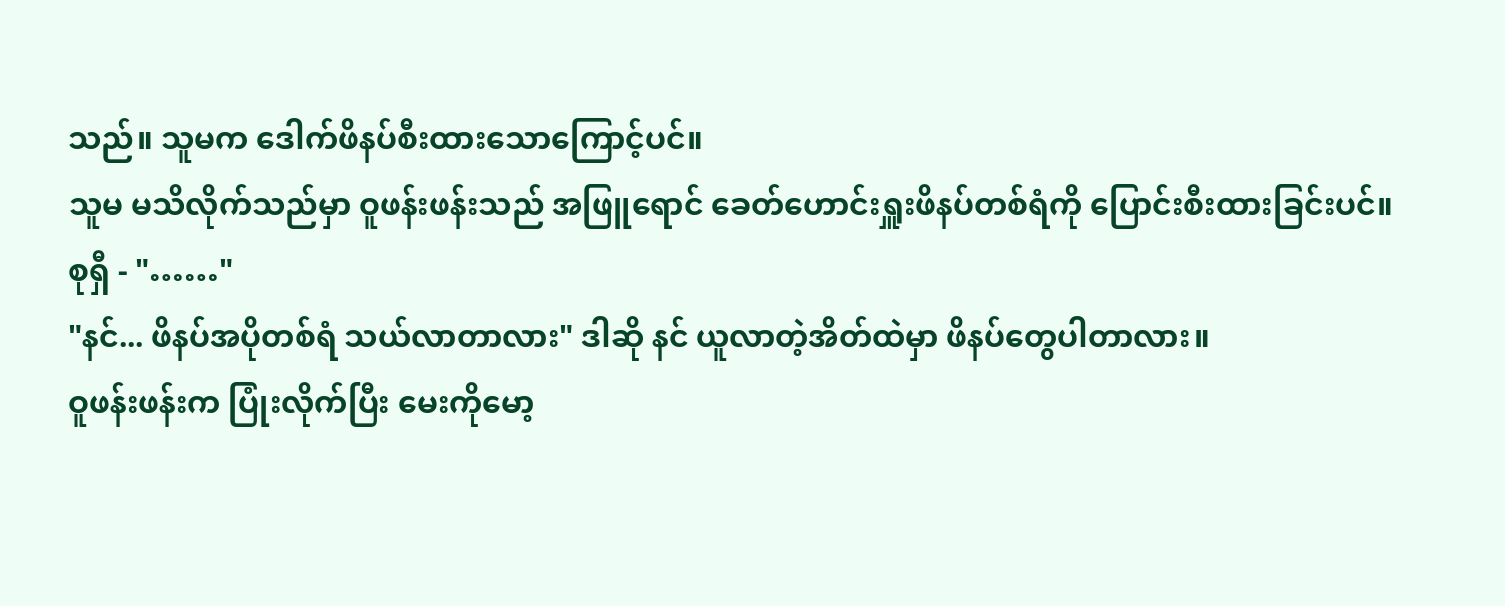သည်။ သူမက ဒေါက်ဖိနပ်စီးထားသောကြောင့်ပင်။
သူမ မသိလိုက်သည်မှာ ဝူဖန်းဖန်းသည် အဖြူရောင် ခေတ်ဟောင်းရှူးဖိနပ်တစ်ရံကို ပြောင်းစီးထားခြင်းပင်။
စုရှီ - "……"
"နင်... ဖိနပ်အပိုတစ်ရံ သယ်လာတာလား" ဒါဆို နင် ယူလာတဲ့အိတ်ထဲမှာ ဖိနပ်တွေပါတာလား။
ဝူဖန်းဖန်းက ပြုံးလိုက်ပြီး မေးကိုမော့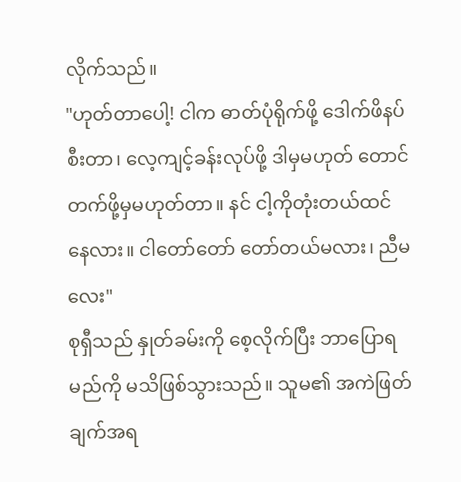လိုက်သည်။
"ဟုတ်တာပေါ့! ငါက ဓာတ်ပုံရိုက်ဖို့ ဒေါက်ဖိနပ်စီးတာ၊ လေ့ကျင့်ခန်းလုပ်ဖို့ ဒါမှမဟုတ် တောင်တက်ဖို့မှမဟုတ်တာ။ နင် ငါ့ကိုတုံးတယ်ထင်နေလား။ ငါတော်တော် တော်တယ်မလား၊ ညီမလေး"
စုရှီသည် နှုတ်ခမ်းကို စေ့လိုက်ပြီး ဘာပြောရမည်ကို မသိဖြစ်သွားသည်။ သူမ၏ အကဲဖြတ်ချက်အရ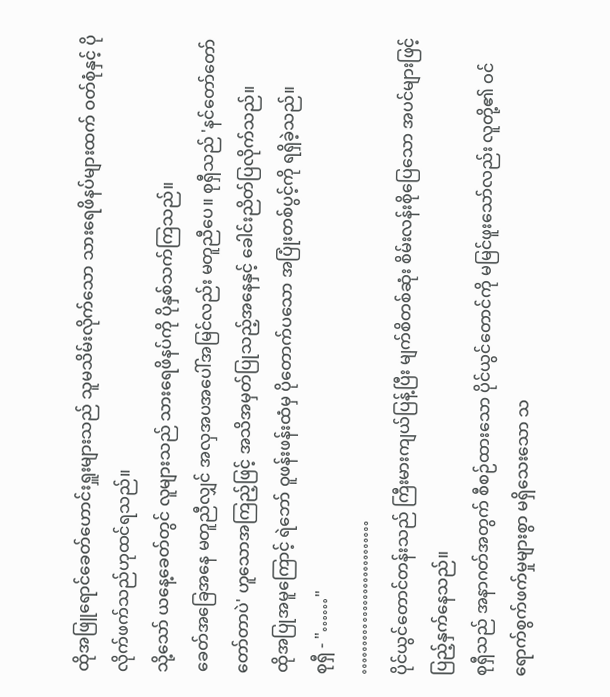ထိုအဖြူရောင်ခေတ်ဟောင်းရှူးများသည် သူမသိမ်းလိုက်သော သားရေဖိနပ်များထက် ဝတ်စုံနှင့် ပိုလိုက်ဖက်သည်ဟုထင်ရသည်။
သို့သော် ယနေ့ခေတ်တွင် လူများသည် သားရေဖိနပ်ကို ပိုနှစ်သက်ကြသည်။
ခေတ်အခြေအနေ မတူညီလျှင် အလှအပအပေါ်အမြင်လည်း မတူညီပေ။ စုရှီသည် 'နင်တော်တော် တော်တာပဲ' ဟူသောအကြည့်ဖြင့် အသိအမှတ်ပြုသည့်အနေနှင့် ခေါင်းညိတ်ပြလိုက်သည်။
ထိုအပြုအမူကြောင့် ရဲဘော် ဝူဖန်းဖန်းထံမှ ပိုတောက်ပသော အပြုံးတစ်ပွင့်ကို ရရှိခဲ့သည်။
စုရှီ - "……"
………………………
ပိုင်ယွင်တောင်တန်းသည် ကြီးမားကျယ်ပြန့်ပြီး မျက်စိတစ်ဆုံး စိမ်းလန်းစိုပြေသော အပင်များဖြင့် ပြည့်နှက်နေသည်။
စုရှီသည် အနာဂတ်အတွက် စီစဉ်ထားသော ပိုင်ယွင်တောင်ကို မမြင်ဖူးသော်လည်း လူတို့၏ ဝင်ရောက်စွက်ဖက်မှုများစွာ မရှိသေးသော သ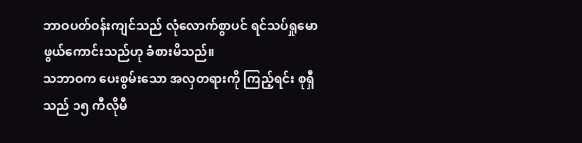ဘာဝပတ်ဝန်းကျင်သည် လုံလောက်စွာပင် ရင်သပ်ရှုမောဖွယ်ကောင်းသည်ဟု ခံစားမိသည်။
သဘာဝက ပေးစွမ်းသော အလှတရားကို ကြည့်ရင်း စုရှီ သည် ၁၅ ကီလိုမီ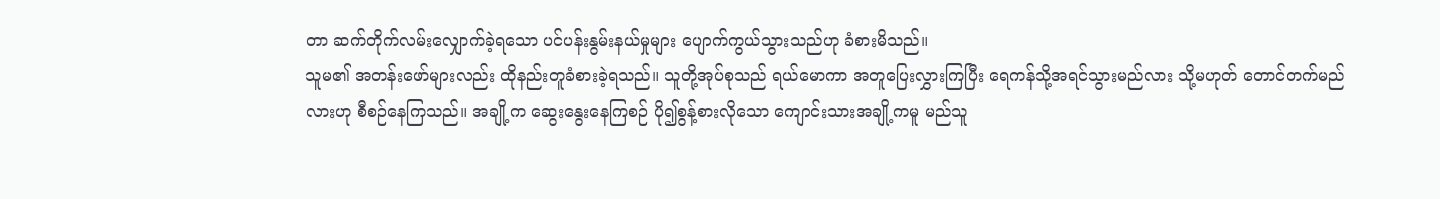တာ ဆက်တိုက်လမ်းလျှောက်ခဲ့ရသော ပင်ပန်းနွမ်းနယ်မှုများ ပျောက်ကွယ်သွားသည်ဟု ခံစားမိသည်။
သူမ၏ အတန်းဖော်များလည်း ထိုနည်းတူခံစားခဲ့ရသည်။ သူတို့အုပ်စုသည် ရယ်မောကာ အတူပြေးလွှားကြပြီး ရေကန်သို့အရင်သွားမည်လား သို့မဟုတ် တောင်တက်မည်လားဟု စီစဉ်နေကြသည်။ အချို့က ဆွေးနွေးနေကြစဉ် ပို၍စွန့်စားလိုသော ကျောင်းသားအချို့ကမူ မည်သူ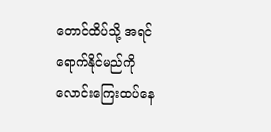တောင်ထိပ်သို့ အရင်ရောက်နိုင်မည်ကို လောင်းကြေးထပ်နေ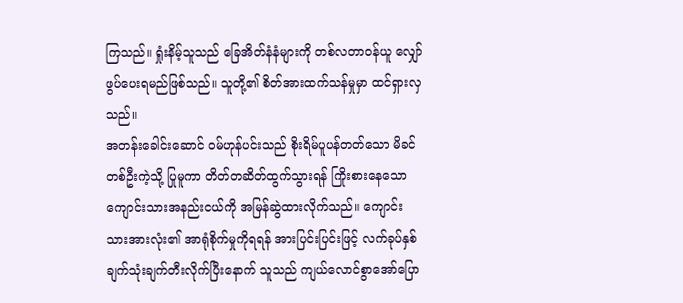ကြသည်။ ရှုံးနိမ့်သူသည် ခြေအိတ်နံနံများကို တစ်လတာဝန်ယူ လျှော်ဖွပ်ပေးရမည်ဖြစ်သည်။ သူတို့၏ စိတ်အားထက်သန်မှုမှာ ထင်ရှားလှသည်။
အတန်းခေါင်းဆောင် ဝမ်ဟုန်ပင်းသည် စိုးရိမ်ပူပန်တတ်သော မိခင်တစ်ဦးကဲ့သို့ ပြုမူကာ တိတ်တဆိတ်ထွက်သွားရန် ကြိုးစားနေသော ကျောင်းသားအနည်းငယ်ကို အမြန်ဆွဲထားလိုက်သည်။ ကျောင်းသားအားလုံး၏ အာရုံစိုက်မှုကိုရရန် အားပြင်းပြင်းဖြင့် လက်ခုပ်နှစ်ချက်သုံးချက်တီးလိုက်ပြီးနောက် သူသည် ကျယ်လောင်စွာအော်ပြော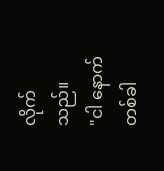လိုက်သည်။
"ငါ နောက်တစ်ခါ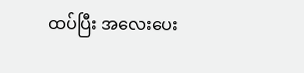ထပ်ပြီး အလေးပေး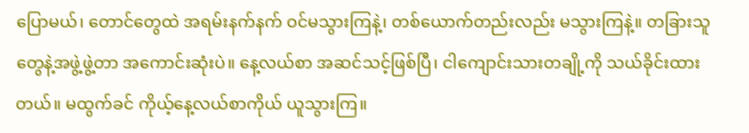ပြောမယ်၊ တောင်တွေထဲ အရမ်းနက်နက် ဝင်မသွားကြနဲ့၊ တစ်ယောက်တည်းလည်း မသွားကြနဲ့။ တခြားသူတွေနဲ့အဖွဲ့ဖွဲ့တာ အကောင်းဆုံးပဲ။ နေ့လယ်စာ အဆင်သင့်ဖြစ်ပြီ၊ ငါကျောင်းသားတချို့ကို သယ်ခိုင်းထားတယ်။ မထွက်ခင် ကိုယ့်နေ့လယ်စာကိုယ် ယူသွားကြ။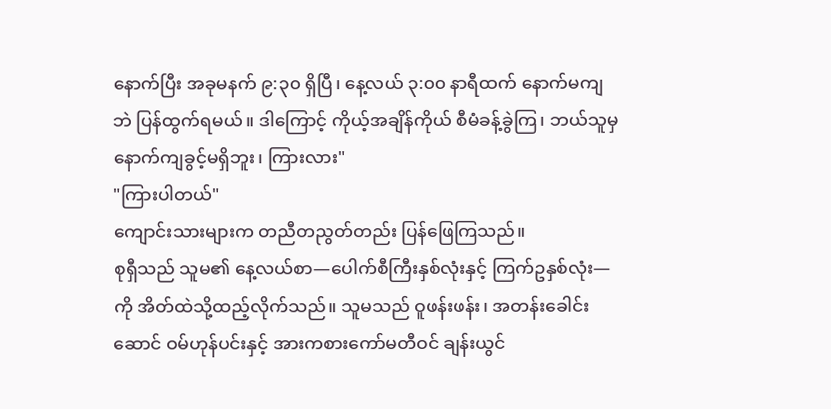နောက်ပြီး အခုမနက် ၉:၃၀ ရှိပြီ၊ နေ့လယ် ၃:၀၀ နာရီထက် နောက်မကျဘဲ ပြန်ထွက်ရမယ်။ ဒါကြောင့် ကိုယ့်အချိန်ကိုယ် စီမံခန့်ခွဲကြ၊ ဘယ်သူမှနောက်ကျခွင့်မရှိဘူး၊ ကြားလား"
"ကြားပါတယ်"
ကျောင်းသားများက တညီတညွတ်တည်း ပြန်ဖြေကြသည်။
စုရှီသည် သူမ၏ နေ့လယ်စာ—ပေါက်စီကြီးနှစ်လုံးနှင့် ကြက်ဥနှစ်လုံး—ကို အိတ်ထဲသို့ထည့်လိုက်သည်။ သူမသည် ဝူဖန်းဖန်း၊ အတန်းခေါင်းဆောင် ဝမ်ဟုန်ပင်းနှင့် အားကစားကော်မတီဝင် ချန်းယွင်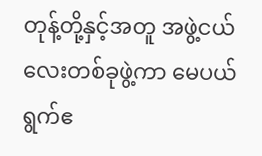တုန့်တို့နှင့်အတူ အဖွဲ့ငယ်လေးတစ်ခုဖွဲ့ကာ မေပယ်ရွက်ဧ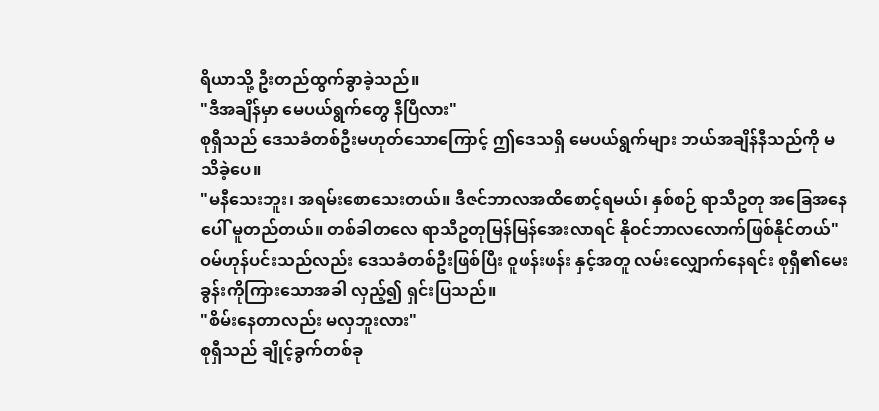ရိယာသို့ ဦးတည်ထွက်ခွာခဲ့သည်။
"ဒီအချိန်မှာ မေပယ်ရွက်တွေ နီပြီလား"
စုရှီသည် ဒေသခံတစ်ဦးမဟုတ်သောကြောင့် ဤဒေသရှိ မေပယ်ရွက်များ ဘယ်အချိန်နီသည်ကို မသိခဲ့ပေ။
"မနီသေးဘူး၊ အရမ်းစောသေးတယ်။ ဒီဇင်ဘာလအထိစောင့်ရမယ်၊ နှစ်စဉ် ရာသီဥတု အခြေအနေပေါ် မူတည်တယ်။ တစ်ခါတလေ ရာသီဥတုမြန်မြန်အေးလာရင် နိုဝင်ဘာလလောက်ဖြစ်နိုင်တယ်"
ဝမ်ဟုန်ပင်းသည်လည်း ဒေသခံတစ်ဦးဖြစ်ပြီး ဝူဖန်းဖန်း နှင့်အတူ လမ်းလျှောက်နေရင်း စုရှီ၏မေးခွန်းကိုကြားသောအခါ လှည့်၍ ရှင်းပြသည်။
"စိမ်းနေတာလည်း မလှဘူးလား"
စုရှီသည် ချိုင့်ခွက်တစ်ခု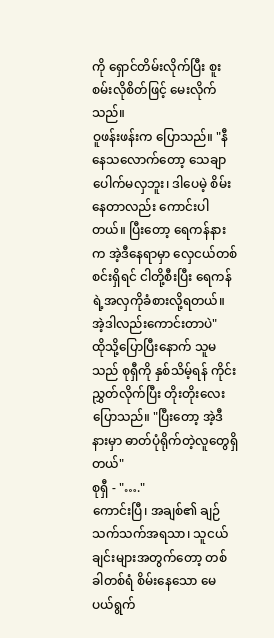ကို ရှောင်တိမ်းလိုက်ပြီး စူးစမ်းလိုစိတ်ဖြင့် မေးလိုက်သည်။
ဝူဖန်းဖန်းက ပြောသည်။ "နီနေသလောက်တော့ သေချာပေါက်မလှဘူး၊ ဒါပေမဲ့ စိမ်းနေတာလည်း ကောင်းပါတယ်။ ပြီးတော့ ရေကန်နားက အဲ့ဒီနေရာမှာ လှေငယ်တစ်စင်းရှိရင် ငါတို့စီးပြီး ရေကန်ရဲ့အလှကိုခံစားလို့ရတယ်။ အဲ့ဒါလည်းကောင်းတာပဲ"
ထိုသို့ပြောပြီးနောက် သူမသည် စုရှီကို နှစ်သိမ့်ရန် ကိုင်းညွှတ်လိုက်ပြီး တိုးတိုးလေးပြောသည်။ "ပြီးတော့ အဲ့ဒီနားမှာ ဓာတ်ပုံရိုက်တဲ့လူတွေရှိတယ်"
စုရှီ - "…."
ကောင်းပြီ၊ အချစ်၏ ချဉ်သက်သက်အရသာ၊ သူငယ်ချင်းများအတွက်တော့ တစ်ခါတစ်ရံ စိမ်းနေသော မေပယ်ရွက်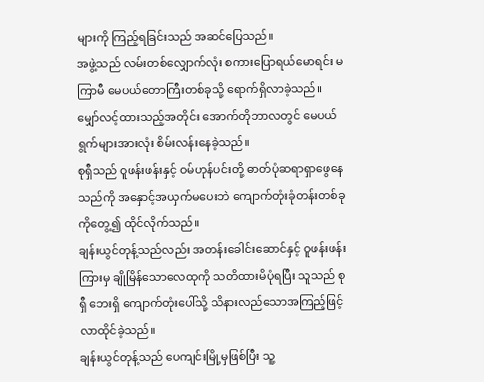များကို ကြည့်ရခြင်းသည် အဆင်ပြေသည်။
အဖွဲ့သည် လမ်းတစ်လျှောက်လုံး စကားပြောရယ်မောရင်း မကြာမီ မေပယ်တောကြီးတစ်ခုသို့ ရောက်ရှိလာခဲ့သည်။
မျှော်လင့်ထားသည့်အတိုင်း အောက်တိုဘာလတွင် မေပယ်ရွက်များအားလုံး စိမ်းလန်းနေခဲ့သည်။
စုရှီသည် ဝူဖန်းဖန်းနှင့် ဝမ်ဟုန်ပင်းတို့ ဓာတ်ပုံဆရာရှာဖွေနေသည်ကို အနှောင့်အယှက်မပေးဘဲ ကျောက်တုံးခုံတန်းတစ်ခုကိုတွေ့၍ ထိုင်လိုက်သည်။
ချန်းယွင်တုန့်သည်လည်း အတန်းခေါင်းဆောင်နှင့် ဝူဖန်းဖန်း ကြားမှ ချိုမြိန်သောလေထုကို သတိထားမိပုံရပြီး သူသည် စုရှီ ဘေးရှိ ကျောက်တုံးပေါ်သို့ သိနားလည်သောအကြည့်ဖြင့် လာထိုင်ခဲ့သည်။
ချန်းယွင်တုန့်သည် ပေကျင်းမြို့မှဖြစ်ပြီး သူ့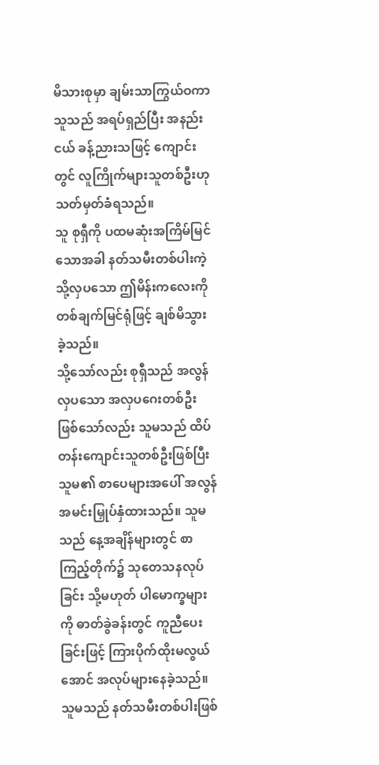မိသားစုမှာ ချမ်းသာကြွယ်ဝကာ သူသည် အရပ်ရှည်ပြီး အနည်းငယ် ခန့်ညားသဖြင့် ကျောင်းတွင် လူကြိုက်များသူတစ်ဦးဟု သတ်မှတ်ခံရသည်။
သူ စုရှီကို ပထမဆုံးအကြိမ်မြင်သောအခါ နတ်သမီးတစ်ပါးကဲ့သို့လှပသော ဤမိန်းကလေးကို တစ်ချက်မြင်ရုံဖြင့် ချစ်မိသွားခဲ့သည်။
သို့သော်လည်း စုရှီသည် အလွန်လှပသော အလှပဂေးတစ်ဦးဖြစ်သော်လည်း သူမသည် ထိပ်တန်းကျောင်းသူတစ်ဦးဖြစ်ပြီး သူမ၏ စာပေများအပေါ် အလွန်အမင်းမြှုပ်နှံထားသည်။ သူမသည် နေ့အချိန်များတွင် စာကြည့်တိုက်၌ သုတေသနလုပ်ခြင်း သို့မဟုတ် ပါမောက္ခများကို ဓာတ်ခွဲခန်းတွင် ကူညီပေးခြင်းဖြင့် ကြားပိုက်ထိုးမလွယ်အောင် အလုပ်များနေခဲ့သည်။
သူမသည် နတ်သမီးတစ်ပါးဖြစ်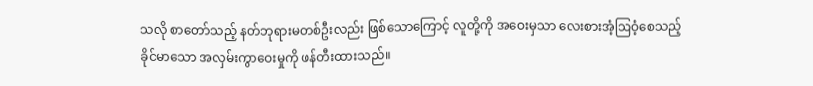သလို စာတော်သည့် နတ်ဘုရားမတစ်ဦးလည်း ဖြစ်သောကြောင့် လူတို့ကို အဝေးမှသာ လေးစားအံ့ဩဝံ့စေသည့် ခိုင်မာသော အလှမ်းကွာဝေးမှုကို ဖန်တီးထားသည်။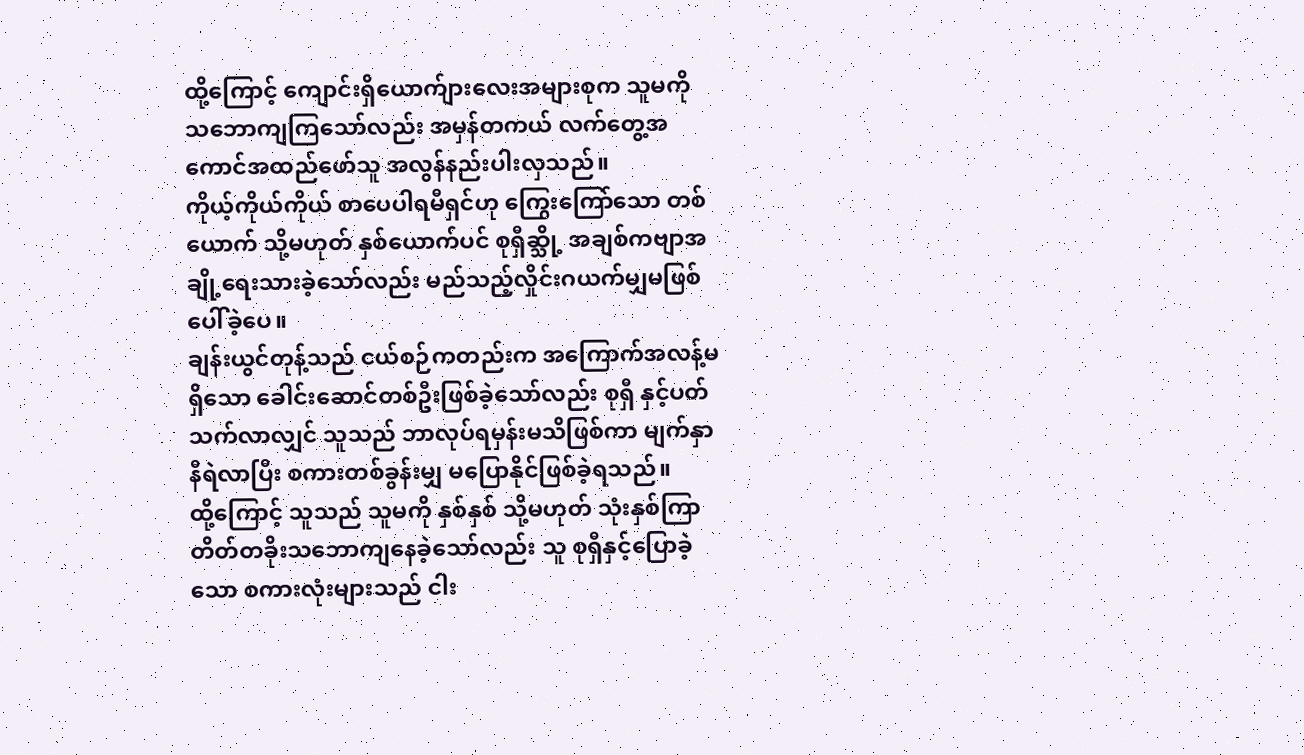ထို့ကြောင့် ကျောင်းရှိယောက်ျားလေးအများစုက သူမကို သဘောကျကြသော်လည်း အမှန်တကယ် လက်တွေ့အကောင်အထည်ဖော်သူ အလွန်နည်းပါးလှသည်။
ကိုယ့်ကိုယ်ကိုယ် စာပေပါရမီရှင်ဟု ကြွေးကြော်သော တစ်ယောက် သို့မဟုတ် နှစ်ယောက်ပင် စုရှီဆ္သို့ အချစ်ကဗျာအချို့ရေးသားခဲ့သော်လည်း မည်သည့်လှိုင်းဂယက်မျှမဖြစ်ပေါ်ခဲ့ပေ။
ချန်းယွင်တုန့်သည် ငယ်စဉ်ကတည်းက အကြောက်အလန့်မရှိသော ခေါင်းဆောင်တစ်ဦးဖြစ်ခဲ့သော်လည်း စုရှီ နှင့်ပတ်သက်လာလျှင် သူသည် ဘာလုပ်ရမှန်းမသိဖြစ်ကာ မျက်နှာနီရဲလာပြီး စကားတစ်ခွန်းမျှ မပြောနိုင်ဖြစ်ခဲ့ရသည်။
ထို့ကြောင့် သူသည် သူမကို နှစ်နှစ် သို့မဟုတ် သုံးနှစ်ကြာ တိတ်တခိုးသဘောကျနေခဲ့သော်လည်း သူ စုရှီနှင့်ပြောခဲ့သော စကားလုံးများသည် ငါး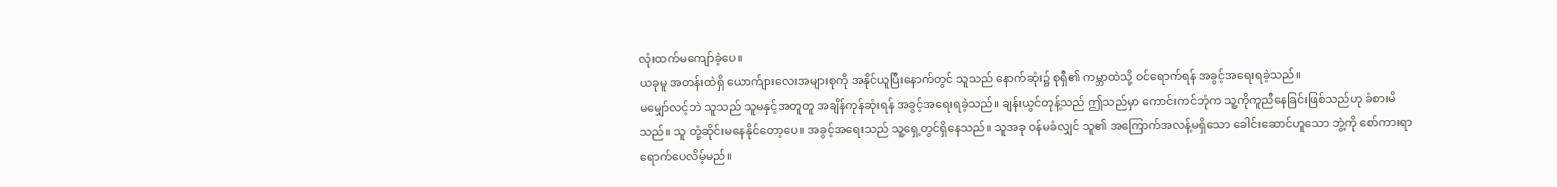လုံးထက်မကျော်ခဲ့ပေ။
ယခုမူ အတန်းထဲရှိ ယောက်ျားလေးအများစုကို အနိုင်ယူပြီးနောက်တွင် သူသည် နောက်ဆုံး၌ စုရှီ၏ ကမ္ဘာထဲသို့ ဝင်ရောက်ရန် အခွင့်အရေးရခဲ့သည်။
မမျှော်လင့်ဘဲ သူသည် သူမနှင့်အတူတူ အချိန်ကုန်ဆုံးရန် အခွင့်အရေးရခဲ့သည်။ ချန်းယွင်တုန့်သည် ဤသည်မှာ ကောင်းကင်ဘုံက သူ့ကိုကူညီနေခြင်းဖြစ်သည်ဟု ခံစားမိသည်။ သူ တုံ့ဆိုင်းမနေနိုင်တော့ပေ။ အခွင့်အရေးသည် သူ့ရှေ့တွင်ရှိနေသည်။ သူအခု ဝန်မခံလျှင် သူ၏ အကြောက်အလန့်မရှိသော ခေါင်းဆောင်ဟူသော ဘွဲ့ကို စော်ကားရာရောက်ပေလိမ့်မည်။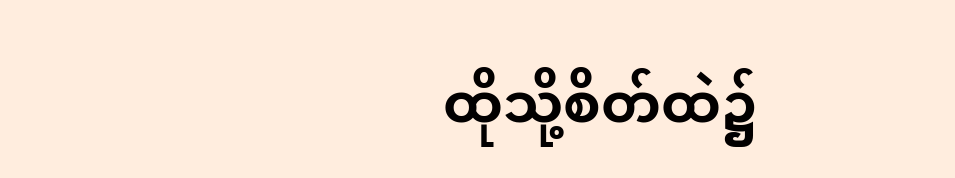ထိုသို့စိတ်ထဲ၌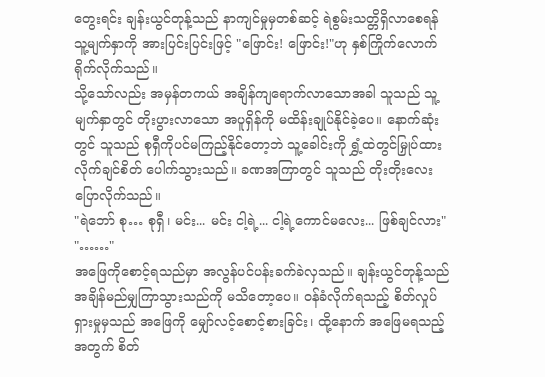တွေးရင်း ချန်းယွင်တုန့်သည် နာကျင်မှုမှတစ်ဆင့် ရဲစွမ်းသတ္တိရှိလာစေရန် သူ့မျက်နှာကို အားပြင်းပြင်းဖြင့် "ဖြောင်း! ဖြောင်း!"ဟု နှစ်ကြိုက်လောက် ရိုက်လိုက်သည်။
သို့သော်လည်း အမှန်တကယ် အချိန်ကျရောက်လာသောအခါ သူသည် သူ့မျက်နှာတွင် တိုးပွားလာသော အပူရှိန်ကို မထိန်းချုပ်နိုင်ခဲ့ပေ။ နောက်ဆုံးတွင် သူသည် စုရှီကိုပင်မကြည့်နိုင်တော့ဘဲ သူ့ခေါင်းကို ရွှံ့ထဲတွင်မြှုပ်ထားလိုက်ချင်စိတ် ပေါက်သွားသည်။ ခဏအကြာတွင် သူသည် တိုးတိုးလေးပြောလိုက်သည်။
"ရဲဘော် စု… စုရှီ၊ မင်း... မင်း ငါ့ရဲ့... ငါ့ရဲ့ကောင်မလေး... ဖြစ်ချင်လား"
"……"
အဖြေကိုစောင့်ရသည်မှာ အလွန်ပင်ပန်းခက်ခဲလှသည်။ ချန်းယွင်တုန့်သည် အချိန်မည်မျှကြာသွားသည်ကို မသိတော့ပေ။ ဝန်ခံလိုက်ရသည့် စိတ်လှုပ်ရှားမှုမှသည် အဖြေကို မျှော်လင့်စောင့်စားခြင်း၊ ထို့နောက် အဖြေမရသည့်အတွက် စိတ်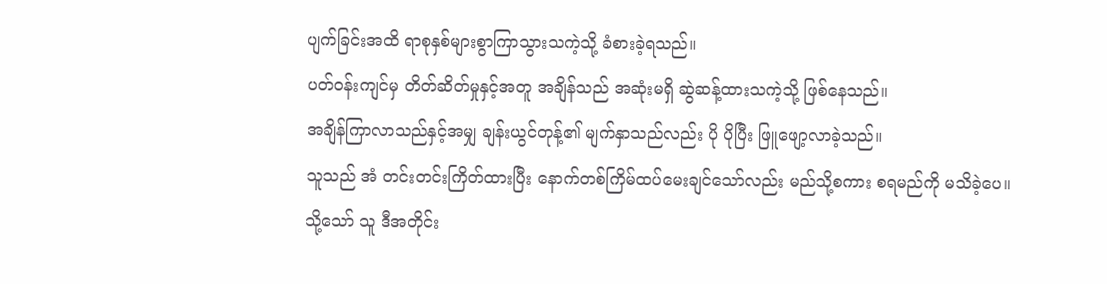ပျက်ခြင်းအထိ ရာစုနှစ်များစွာကြာသွားသကဲ့သို့ ခံစားခဲ့ရသည်။
ပတ်ဝန်းကျင်မှ တိတ်ဆိတ်မှုနှင့်အတူ အချိန်သည် အဆုံးမရှိ ဆွဲဆန့်ထားသကဲ့သို့ ဖြစ်နေသည်။
အချိန်ကြာလာသည်နှင့်အမျှ ချန်းယွင်တုန့်၏ မျက်နှာသည်လည်း ပို ပိုပြီး ဖြူဖျော့လာခဲ့သည်။
သူသည် အံ တင်းတင်းကြိတ်ထားပြီး နောက်တစ်ကြိမ်ထပ်မေးချင်သော်လည်း မည်သို့စကား စရမည်ကို မသိခဲ့ပေ။
သို့သော် သူ ဒီအတိုင်း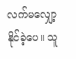လက်မလျှော့နိုင်ခဲ့ပေ။ သူ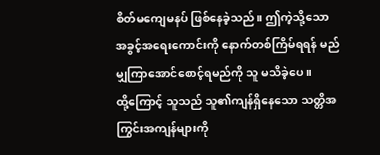စိတ်မကျေမနပ် ဖြစ်နေခဲ့သည်။ ဤကဲ့သို့သော အခွင့်အရေးကောင်းကို နောက်တစ်ကြိမ်ရရန် မည်မျှကြာအောင်စောင့်ရမည်ကို သူ မသိခဲ့ပေ။
ထို့ကြောင့် သူသည် သူ၏ကျန်ရှိနေသော သတ္တိအကြွင်းအကျန်များကို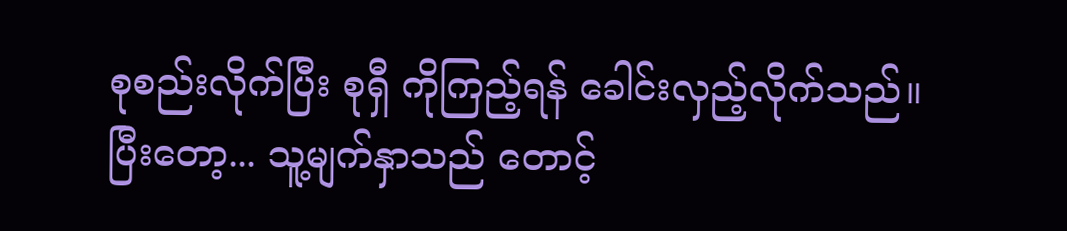စုစည်းလိုက်ပြီး စုရှီ ကိုကြည့်ရန် ခေါင်းလှည့်လိုက်သည်။
ပြီးတော့... သူ့မျက်နှာသည် တောင့်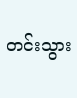တင်းသွား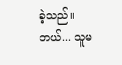ခဲ့သည်။
ဘယ်... သူမ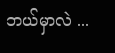ဘယ်မှာလဲ ...